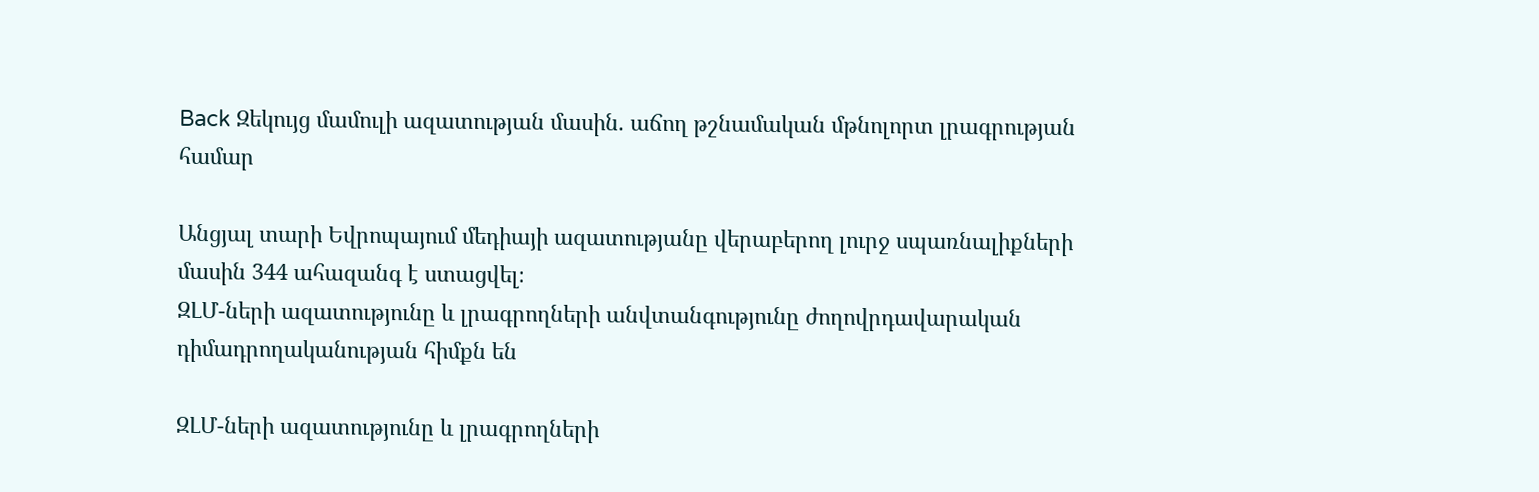Back Զեկույց մամուլի ազատության մասին. աճող թշնամական մթնոլորտ լրագրության համար

Անցյալ տարի Եվրոպայում մեդիայի ազատությանը վերաբերող լուրջ սպառնալիքների մասին 344 ահազանգ է ստացվել։
ԶԼՄ-ների ազատությունը և լրագրողների անվտանգությունը ժողովրդավարական դիմադրողականության հիմքն են

ԶԼՄ-ների ազատությունը և լրագրողների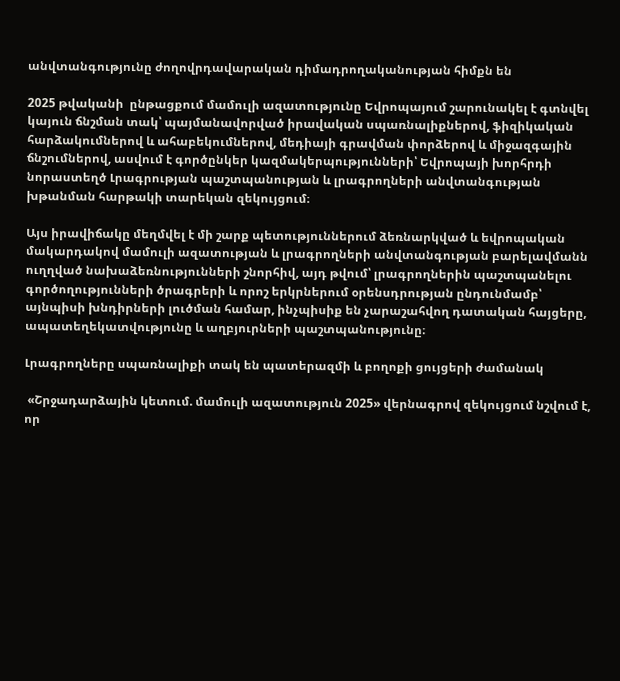անվտանգությունը ժողովրդավարական դիմադրողականության հիմքն են

2025 թվականի  ընթացքում մամուլի ազատությունը Եվրոպայում շարունակել է գտնվել կայուն ճնշման տակ՝ պայմանավորված իրավական սպառնալիքներով, ֆիզիկական հարձակումներով և ահաբեկումներով, մեդիայի գրավման փորձերով և միջազգային ճնշումներով, ասվում է գործընկեր կազմակերպությունների՝ Եվրոպայի խորհրդի նորաստեղծ Լրագրության պաշտպանության և լրագրողների անվտանգության խթանման հարթակի տարեկան զեկույցում։

Այս իրավիճակը մեղմվել է մի շարք պետություններում ձեռնարկված և եվրոպական մակարդակով մամուլի ազատության և լրագրողների անվտանգության բարելավմանն ուղղված նախաձեռնությունների շնորհիվ, այդ թվում՝ լրագրողներին պաշտպանելու գործողությունների ծրագրերի և որոշ երկրներում օրենսդրության ընդունմամբ՝ այնպիսի խնդիրների լուծման համար, ինչպիսիք են չարաշահվող դատական հայցերը, ապատեղեկատվությունը և աղբյուրների պաշտպանությունը։

Լրագրողները սպառնալիքի տակ են պատերազմի և բողոքի ցույցերի ժամանակ

 «Շրջադարձային կետում. մամուլի ազատություն 2025» վերնագրով զեկույցում նշվում է, որ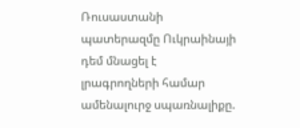Ռուսաստանի պատերազմը Ուկրաինայի դեմ մնացել է լրագրողների համար ամենալուրջ սպառնալիքը.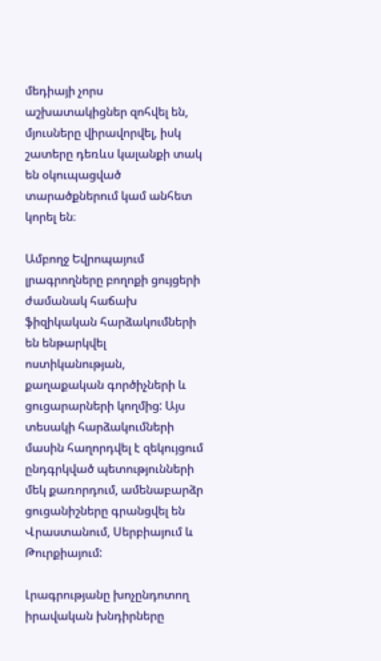մեդիայի չորս աշխատակիցներ զոհվել են, մյուսները վիրավորվել, իսկ շատերը դեռևս կալանքի տակ են օկուպացված տարածքներում կամ անհետ կորել են։

Ամբողջ Եվրոպայում լրագրողները բողոքի ցույցերի ժամանակ հաճախ ֆիզիկական հարձակումների են ենթարկվել ոստիկանության, քաղաքական գործիչների և ցուցարարների կողմից: Այս տեսակի հարձակումների մասին հաղորդվել է զեկույցում ընդգրկված պետությունների մեկ քառորդում, ամենաբարձր ցուցանիշները գրանցվել են Վրաստանում, Սերբիայում և Թուրքիայում:

Լրագրությանը խոչընդոտող իրավական խնդիրները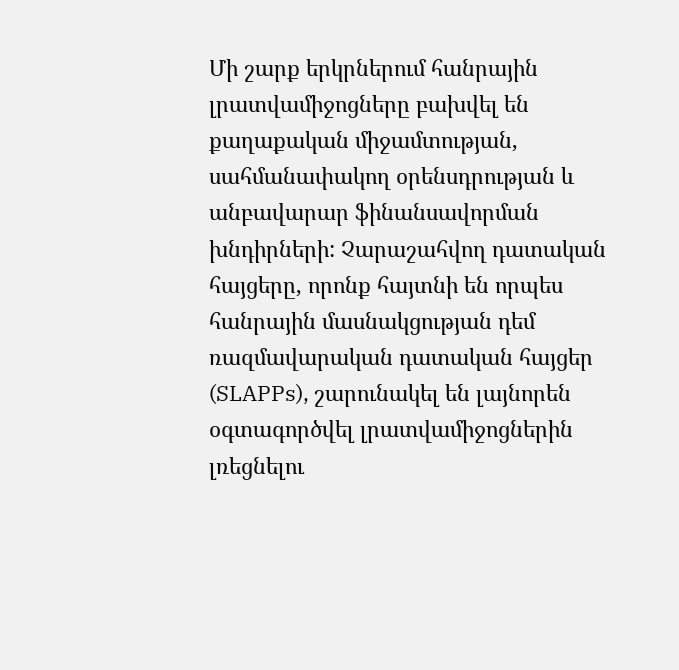Մի շարք երկրներում հանրային լրատվամիջոցները բախվել են քաղաքական միջամտության, սահմանափակող օրենսդրության և անբավարար ֆինանսավորման խնդիրների: Չարաշահվող դատական հայցերը, որոնք հայտնի են որպես հանրային մասնակցության դեմ ռազմավարական դատական հայցեր (SLAPPs), շարունակել են լայնորեն օգտագործվել լրատվամիջոցներին լռեցնելու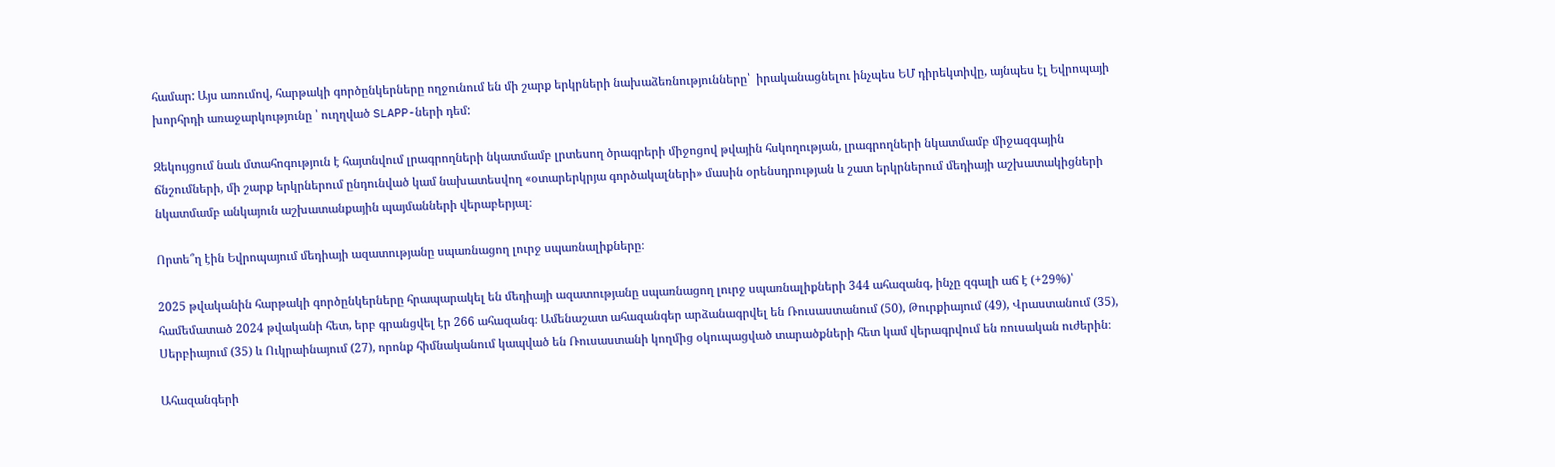համար: Այս առումով, հարթակի գործընկերները ողջունում են մի շարք երկրների նախաձեռնությունները՝  իրականացնելու ինչպես ԵՄ դիրեկտիվը, այնպես էլ Եվրոպայի խորհրդի առաջարկությունը ՝ ուղղված SLAPP-ների դեմ:

Զեկույցում նաև մտահոգություն է հայտնվում լրագրողների նկատմամբ լրտեսող ծրագրերի միջոցով թվային հսկողության, լրագրողների նկատմամբ միջազգային ճնշումների, մի շարք երկրներում ընդունված կամ նախատեսվող «օտարերկրյա գործակալների» մասին օրենսդրության և շատ երկրներում մեդիայի աշխատակիցների նկատմամբ անկայուն աշխատանքային պայմանների վերաբերյալ։

Որտե՞ղ էին Եվրոպայում մեդիայի ազատությանը սպառնացող լուրջ սպառնալիքները։

2025 թվականին հարթակի գործընկերները հրապարակել են մեդիայի ազատությանը սպառնացող լուրջ սպառնալիքների 344 ահազանգ, ինչը զգալի աճ է (+29%)՝ համեմատած 2024 թվականի հետ, երբ գրանցվել էր 266 ահազանգ։ Ամենաշատ ահազանգեր արձանագրվել են Ռուսաստանում (50), Թուրքիայում (49), Վրաստանում (35), Սերբիայում (35) և Ուկրաինայում (27), որոնք հիմնականում կապված են Ռուսաստանի կողմից օկուպացված տարածքների հետ կամ վերագրվում են ռուսական ուժերին։

Ահազանգերի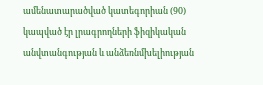ամենատարածված կատեգորիան (90) կապված էր լրագրողների ֆիզիկական անվտանգության և անձեռնմխելիության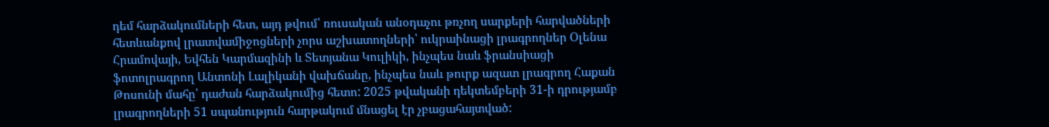դեմ հարձակումների հետ, այդ թվում՝ ռուսական անօդաչու թռչող սարքերի հարվածների հետևանքով լրատվամիջոցների չորս աշխատողների՝ ուկրաինացի լրագրողներ Օլենա Հրամովայի, Եվհեն Կարմազինի և Տետյանա Կուլիկի, ինչպես նաև ֆրանսիացի ֆոտոլրագրող Անտոնի Լալիկանի վախճանը, ինչպես նաև թուրք ազատ լրագրող Հաքան Թոսունի մահը՝ դաժան հարձակումից հետո: 2025 թվականի դեկտեմբերի 31-ի դրությամբ լրագրողների 51 սպանություն հարթակում մնացել էր չբացահայտված: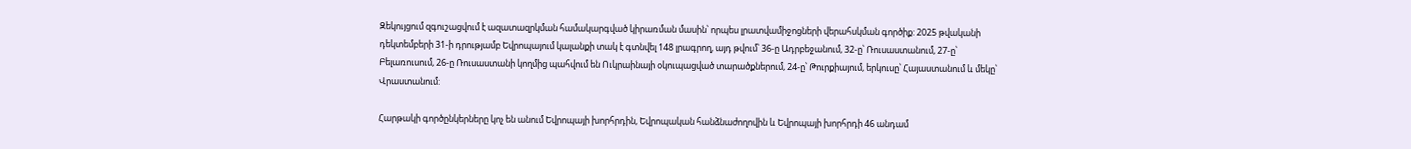Զեկույցում զգուշացվում է ազատազրկման համակարգված կիրառման մասին՝ որպես լրատվամիջոցների վերահսկման գործիք: 2025 թվականի դեկտեմբերի 31-ի դրությամբ Եվրոպայում կալանքի տակ է գտնվել 148 լրագրող, այդ թվում՝ 36-ը Ադրբեջանում, 32-ը՝ Ռուսաստանում, 27-ը՝ Բելառուսում, 26-ը Ռուսաստանի կողմից պահվում են Ուկրաինայի օկուպացված տարածքներում, 24-ը՝ Թուրքիայում, երկուսը՝ Հայաստանում և մեկը՝ Վրաստանում:

Հարթակի գործընկերները կոչ են անում Եվրոպայի խորհրդին, Եվրոպական հանձնաժողովին և Եվրոպայի խորհրդի 46 անդամ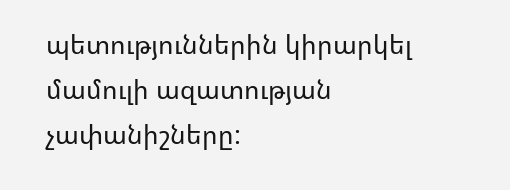պետություններին կիրարկել մամուլի ազատության չափանիշները: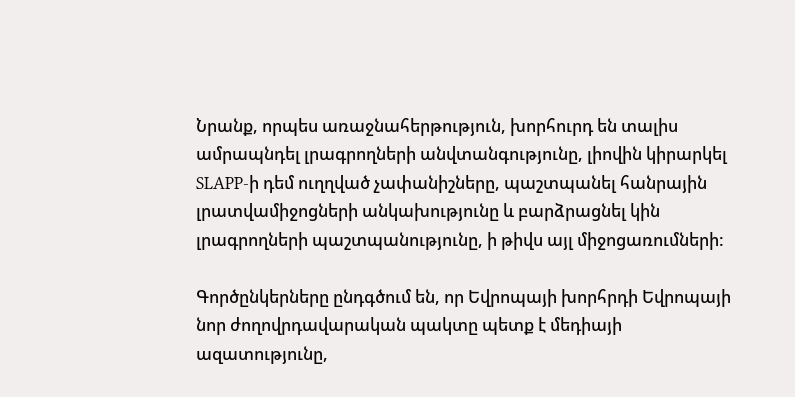Նրանք, որպես առաջնահերթություն, խորհուրդ են տալիս ամրապնդել լրագրողների անվտանգությունը, լիովին կիրարկել SLAPP-ի դեմ ուղղված չափանիշները, պաշտպանել հանրային լրատվամիջոցների անկախությունը և բարձրացնել կին լրագրողների պաշտպանությունը, ի թիվս այլ միջոցառումների:

Գործընկերները ընդգծում են, որ Եվրոպայի խորհրդի Եվրոպայի նոր ժողովրդավարական պակտը պետք է մեդիայի ազատությունը,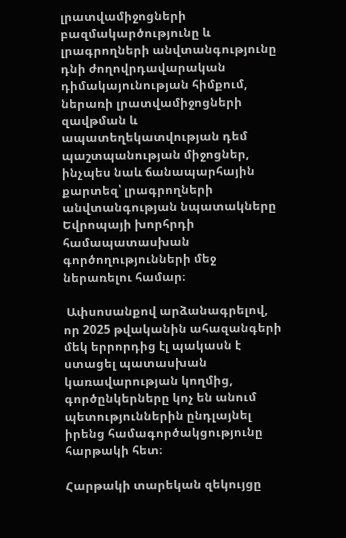լրատվամիջոցների բազմակարծությունը և լրագրողների անվտանգությունը դնի ժողովրդավարական դիմակայունության հիմքում, ներառի լրատվամիջոցների զավթման և ապատեղեկատվության դեմ պաշտպանության միջոցներ, ինչպես նաև ճանապարհային քարտեզ՝ լրագրողների անվտանգության նպատակները Եվրոպայի խորհրդի համապատասխան գործողությունների մեջ ներառելու համար։

 Ափսոսանքով արձանագրելով, որ 2025 թվականին ահազանգերի մեկ երրորդից էլ պակասն է ստացել պատասխան կառավարության կողմից, գործընկերները կոչ են անում պետություններին ընդլայնել իրենց համագործակցությունը հարթակի հետ։

Հարթակի տարեկան զեկույցը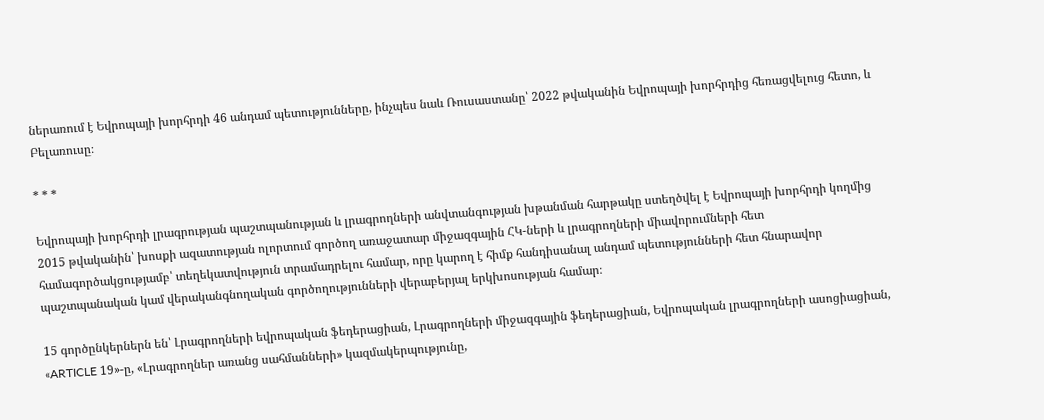ներառում է Եվրոպայի խորհրդի 46 անդամ պետությունները, ինչպես նաև Ռուսաստանը՝ 2022 թվականին Եվրոպայի խորհրդից հեռացվելուց հետո, և Բելառուսը։

* * *

Եվրոպայի խորհրդի լրագրության պաշտպանության և լրագրողների անվտանգության խթանման հարթակը ստեղծվել է Եվրոպայի խորհրդի կողմից 2015 թվականին՝ խոսքի ազատության ոլորտում գործող առաջատար միջազգային ՀԿ-ների և լրագրողների միավորումների հետ համագործակցությամբ՝ տեղեկատվություն տրամադրելու համար, որը կարող է հիմք հանդիսանալ անդամ պետությունների հետ հնարավոր պաշտպանական կամ վերականգնողական գործողությունների վերաբերյալ երկխոսության համար։

15 գործընկերներն են՝ Լրագրողների եվրոպական ֆեդերացիան, Լրագրողների միջազգային ֆեդերացիան, Եվրոպական լրագրողների ասոցիացիան, «ARTICLE 19»-ը, «Լրագրողներ առանց սահմանների» կազմակերպությունը,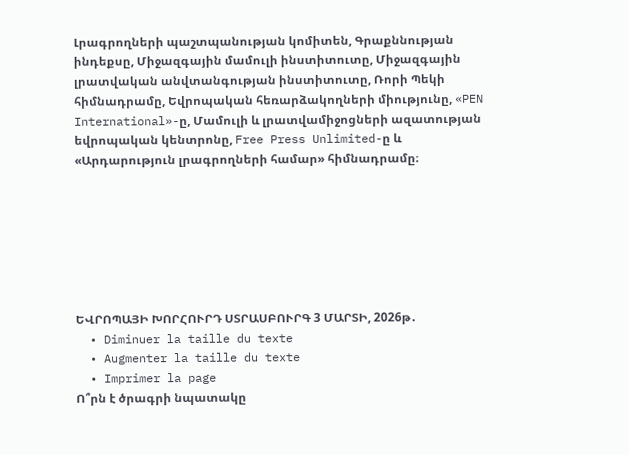Լրագրողների պաշտպանության կոմիտեն, Գրաքննության ինդեքսը, Միջազգային մամուլի ինստիտուտը, Միջազգային լրատվական անվտանգության ինստիտուտը, Ռորի Պեկի հիմնադրամը, Եվրոպական հեռարձակողների միությունը, «PEN International»-ը, Մամուլի և լրատվամիջոցների ազատության եվրոպական կենտրոնը, Free Press Unlimited-ը և «Արդարություն լրագրողների համար» հիմնադրամը։







ԵՎՐՈՊԱՅԻ ԽՈՐՀՈՒՐԴ ՍՏՐԱՍԲՈՒՐԳ 3 ՄԱՐՏԻ, 2026թ․
  • Diminuer la taille du texte
  • Augmenter la taille du texte
  • Imprimer la page
Ո՞րն է ծրագրի նպատակը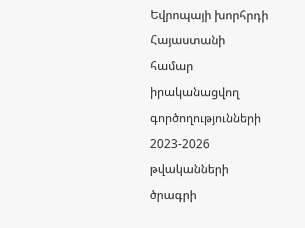Եվրոպայի խորհրդի Հայաստանի  համար իրականացվող գործողությունների 2023-2026 թվականների ծրագրի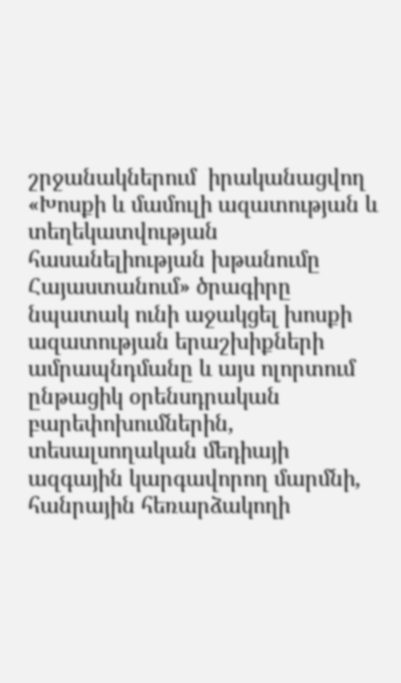շրջանակներում  իրականացվող «Խոսքի և մամուլի ազատության և տեղեկատվության հասանելիության խթանումը Հայաստանում» ծրագիրը նպատակ ունի աջակցել խոսքի ազատության երաշխիքների ամրապնդմանը և այս ոլորտում ընթացիկ օրենսդրական բարեփոխումներին, տեսալսողական մեդիայի ազգային կարգավորող մարմնի, հանրային հեռարձակողի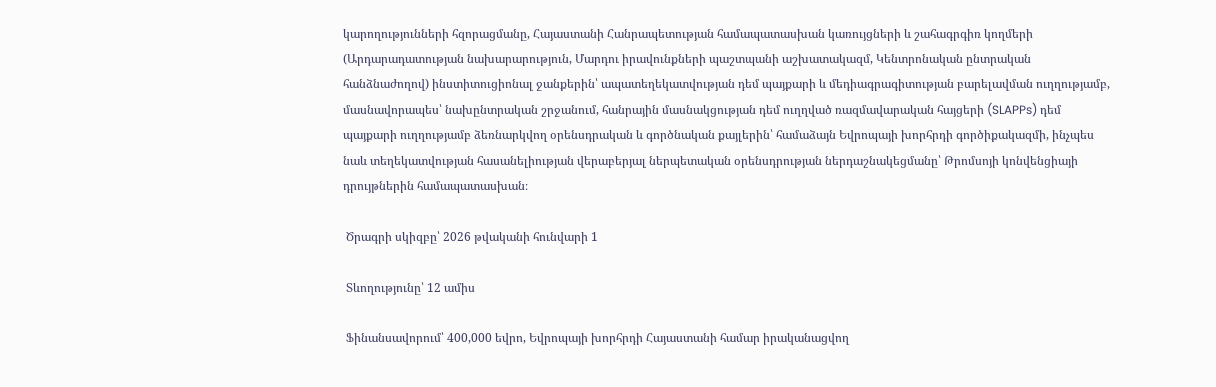կարողությունների հզորացմանը, Հայաստանի Հանրապետության համապատասխան կառույցների և շահագրգիռ կողմերի (Արդարադատության նախարարություն, Մարդու իրավունքների պաշտպանի աշխատակազմ, Կենտրոնական ընտրական հանձնաժողով) ինստիտուցիոնալ ջանքերին՝ ապատեղեկատվության դեմ պայքարի և մեդիագրագիտության բարելավման ուղղությամբ, մասնավորապես՝ նախընտրական շրջանում, հանրային մասնակցության դեմ ուղղված ռազմավարական հայցերի (SLAPPs) դեմ պայքարի ուղղությամբ ձեռնարկվող օրենսդրական և գործնական քայլերին՝ համաձայն Եվրոպայի խորհրդի գործիքակազմի, ինչպես նաև տեղեկատվության հասանելիության վերաբերյալ ներպետական օրենսդրության ներդաշնակեցմանը՝ Թրոմսոյի կոնվենցիայի դրույթներին համապատասխան։

 Ծրագրի սկիզբը՝ 2026 թվականի հունվարի 1

 Տևողությունը՝ 12 ամիս

 Ֆինանսավորում՝ 400,000 եվրո, Եվրոպայի խորհրդի Հայաստանի համար իրականացվող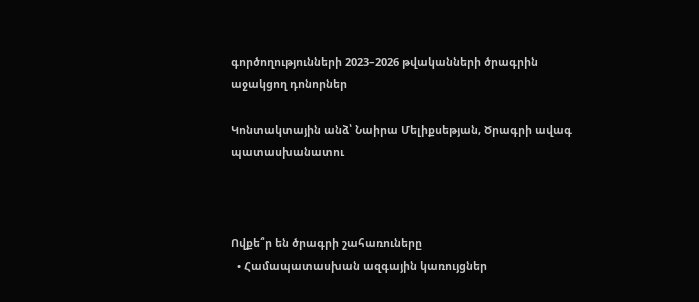գործողությունների 2023–2026 թվականների ծրագրին աջակցող դոնորներ

Կոնտակտային անձ՝ Նաիրա Մելիքսեթյան, Ծրագրի ավագ պատասխանատու



Ովքե՞ր են ծրագրի շահառուները
  • Համապատասխան ազգային կառույցներ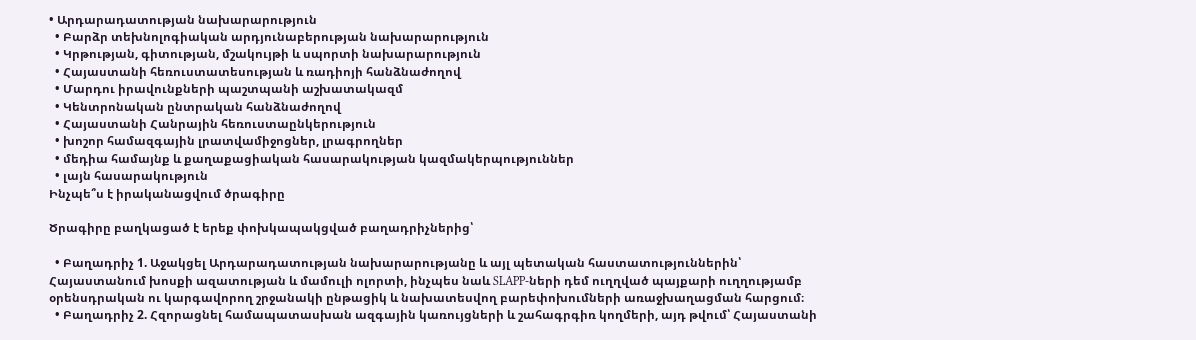• Արդարադատության նախարարություն
  • Բարձր տեխնոլոգիական արդյունաբերության նախարարություն
  • Կրթության, գիտության, մշակույթի և սպորտի նախարարություն
  • Հայաստանի հեռուստատեսության և ռադիոյի հանձնաժողով
  • Մարդու իրավունքների պաշտպանի աշխատակազմ
  • Կենտրոնական ընտրական հանձնաժողով
  • Հայաստանի Հանրային հեռուստաընկերություն
  • խոշոր համազգային լրատվամիջոցներ, լրագրողներ
  • մեդիա համայնք և քաղաքացիական հասարակության կազմակերպություններ
  • լայն հասարակություն
Ինչպե՞ս է իրականացվում ծրագիրը

Ծրագիրը բաղկացած է երեք փոխկապակցված բաղադրիչներից՝

  • Բաղադրիչ 1. Աջակցել Արդարադատության նախարարությանը և այլ պետական հաստատություններին՝ Հայաստանում խոսքի ազատության և մամուլի ոլորտի, ինչպես նաև SLAPP-ների դեմ ուղղված պայքարի ուղղությամբ օրենսդրական ու կարգավորող շրջանակի ընթացիկ և նախատեսվող բարեփոխումների առաջխաղացման հարցում։
  • Բաղադրիչ 2. Հզորացնել համապատասխան ազգային կառույցների և շահագրգիռ կողմերի, այդ թվում՝ Հայաստանի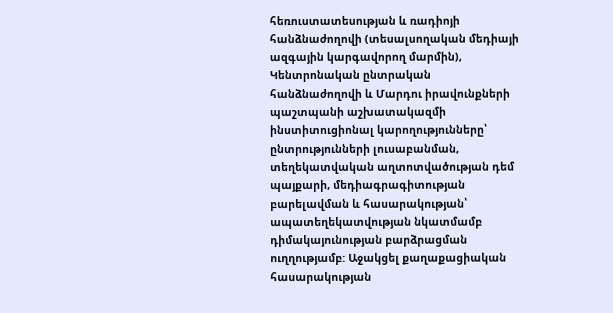հեռուստատեսության և ռադիոյի հանձնաժողովի (տեսալսողական մեդիայի ազգային կարգավորող մարմին), Կենտրոնական ընտրական հանձնաժողովի և Մարդու իրավունքների պաշտպանի աշխատակազմի ինստիտուցիոնալ կարողությունները՝ ընտրությունների լուսաբանման, տեղեկատվական աղտոտվածության դեմ պայքարի, մեդիագրագիտության բարելավման և հասարակության՝ ապատեղեկատվության նկատմամբ դիմակայունության բարձրացման ուղղությամբ: Աջակցել քաղաքացիական հասարակության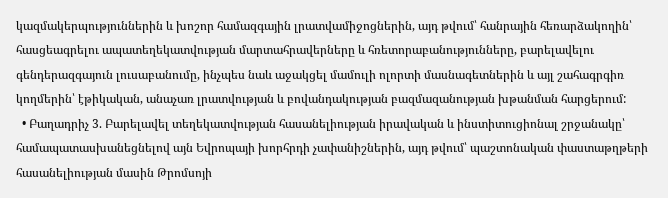կազմակերպություններին և խոշոր համազգային լրատվամիջոցներին, այդ թվում՝ հանրային հեռարձակողին՝ հասցեագրելու ապատեղեկատվության մարտահրավերները և հռետորաբանությունները, բարելավելու գենդերազգայուն լուսաբանումը, ինչպես նաև աջակցել մամուլի ոլորտի մասնագետներին և այլ շահագրգիռ կողմերին՝ էթիկական, անաչառ լրատվության և բովանդակության բազմազանության խթանման հարցերում:
  • Բաղադրիչ 3. Բարելավել տեղեկատվության հասանելիության իրավական և ինստիտուցիոնալ շրջանակը՝ համապատասխանեցնելով այն Եվրոպայի խորհրդի չափանիշներին, այդ թվում՝ պաշտոնական փաստաթղթերի հասանելիության մասին Թրոմսոյի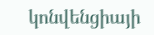կոնվենցիայի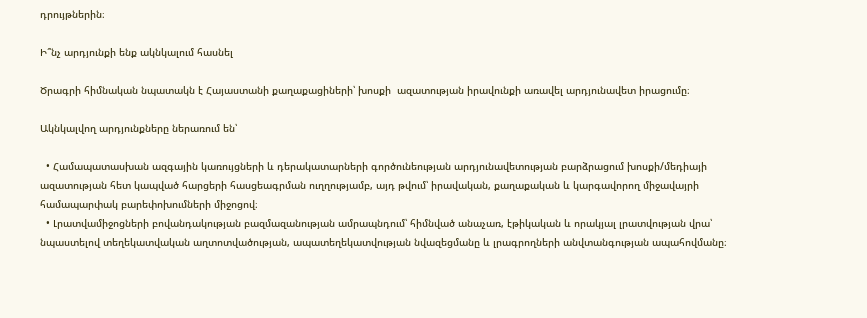դրույթներին։

Ի՞նչ արդյունքի ենք ակնկալում հասնել

Ծրագրի հիմնական նպատակն է Հայաստանի քաղաքացիների՝ խոսքի  ազատության իրավունքի առավել արդյունավետ իրացումը։

Ակնկալվող արդյունքները ներառում են՝

  • Համապատասխան ազգային կառույցների և դերակատարների գործունեության արդյունավետության բարձրացում խոսքի/մեդիայի ազատության հետ կապված հարցերի հասցեագրման ուղղությամբ, այդ թվում՝ իրավական, քաղաքական և կարգավորող միջավայրի համապարփակ բարեփոխումների միջոցով։
  • Լրատվամիջոցների բովանդակության բազմազանության ամրապնդում՝ հիմնված անաչառ, էթիկական և որակյալ լրատվության վրա՝ նպաստելով տեղեկատվական աղտոտվածության, ապատեղեկատվության նվազեցմանը և լրագրողների անվտանգության ապահովմանը։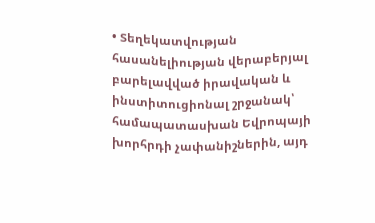• Տեղեկատվության հասանելիության վերաբերյալ բարելավված իրավական և ինստիտուցիոնալ շրջանակ՝ համապատասխան Եվրոպայի խորհրդի չափանիշներին, այդ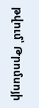թվում՝ Թրոմսոյի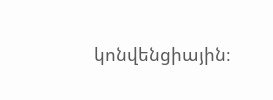կոնվենցիային։